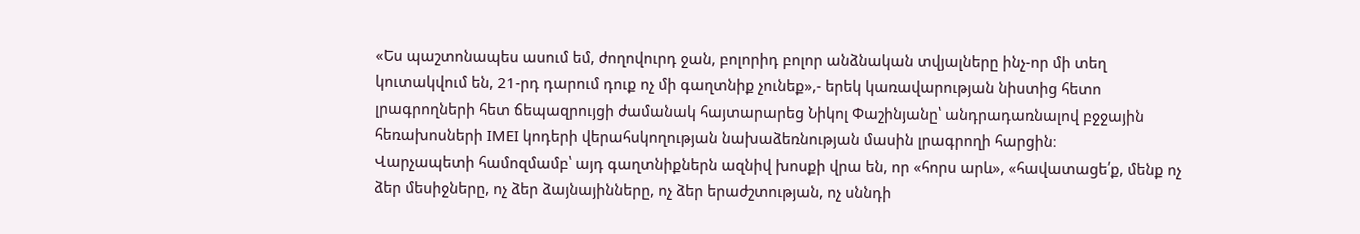«Ես պաշտոնապես ասում եմ, ժողովուրդ ջան, բոլորիդ բոլոր անձնական տվյալները ինչ-որ մի տեղ կուտակվում են, 21-րդ դարում դուք ոչ մի գաղտնիք չունեք»,- երեկ կառավարության նիստից հետո լրագրողների հետ ճեպազրույցի ժամանակ հայտարարեց Նիկոլ Փաշինյանը՝ անդրադառնալով բջջային հեռախոսների IMEI կոդերի վերահսկողության նախաձեռնության մասին լրագրողի հարցին։
Վարչապետի համոզմամբ՝ այդ գաղտնիքներն ազնիվ խոսքի վրա են, որ «հորս արև», «հավատացե՛ք, մենք ոչ ձեր մեսիջները, ոչ ձեր ձայնայինները, ոչ ձեր երաժշտության, ոչ սննդի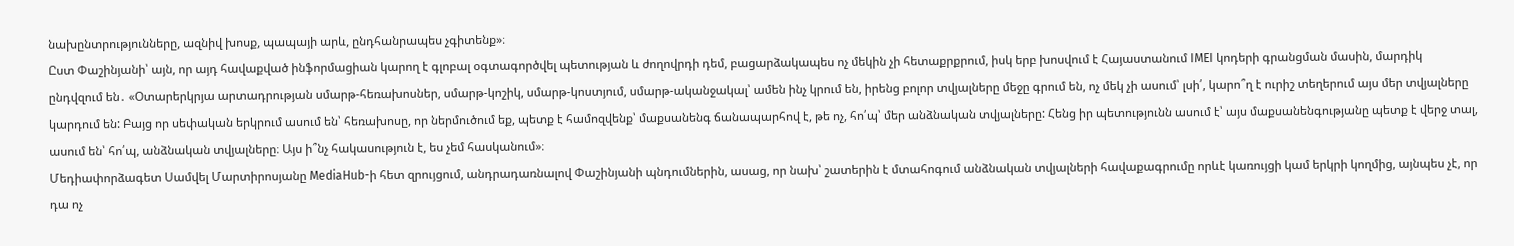նախընտրությունները, ազնիվ խոսք, պապայի արև, ընդհանրապես չգիտենք»։
Ըստ Փաշինյանի՝ այն, որ այդ հավաքված ինֆորմացիան կարող է գլոբալ օգտագործվել պետության և ժողովրդի դեմ, բացարձակապես ոչ մեկին չի հետաքրքրում, իսկ երբ խոսվում է Հայաստանում IMEI կոդերի գրանցման մասին, մարդիկ ընդվզում են․ «Օտարերկրյա արտադրության սմարթ-հեռախոսներ, սմարթ-կոշիկ, սմարթ-կոստյում, սմարթ-ականջակալ՝ ամեն ինչ կրում են, իրենց բոլոր տվյալները մեջը գրում են, ոչ մեկ չի ասում՝ լսի՛, կարո՞ղ է ուրիշ տեղերում այս մեր տվյալները կարդում են: Բայց որ սեփական երկրում ասում են՝ հեռախոսը, որ ներմուծում եք, պետք է համոզվենք՝ մաքսանենգ ճանապարհով է, թե ոչ, հո՛պ՝ մեր անձնական տվյալները: Հենց իր պետությունն ասում է՝ այս մաքսանենգությանը պետք է վերջ տալ, ասում են՝ հո՛պ, անձնական տվյալները։ Այս ի՞նչ հակասություն է, ես չեմ հասկանում»։
Մեդիափորձագետ Սամվել Մարտիրոսյանը MediaHub-ի հետ զրույցում, անդրադառնալով Փաշինյանի պնդումներին, ասաց, որ նախ՝ շատերին է մտահոգում անձնական տվյալների հավաքագրումը որևէ կառույցի կամ երկրի կողմից, այնպես չէ, որ դա ոչ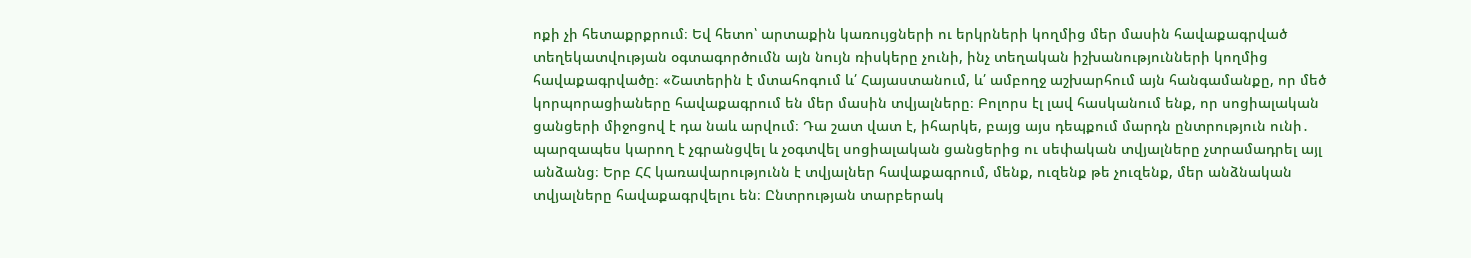ոքի չի հետաքրքրում։ Եվ հետո՝ արտաքին կառույցների ու երկրների կողմից մեր մասին հավաքագրված տեղեկատվության օգտագործումն այն նույն ռիսկերը չունի, ինչ տեղական իշխանությունների կողմից հավաքագրվածը։ «Շատերին է մտահոգում և՛ Հայաստանում, և՛ ամբողջ աշխարհում այն հանգամանքը, որ մեծ կորպորացիաները հավաքագրում են մեր մասին տվյալները։ Բոլորս էլ լավ հասկանում ենք, որ սոցիալական ցանցերի միջոցով է դա նաև արվում։ Դա շատ վատ է, իհարկե, բայց այս դեպքում մարդն ընտրություն ունի․ պարզապես կարող է չգրանցվել և չօգտվել սոցիալական ցանցերից ու սեփական տվյալները չտրամադրել այլ անձանց։ Երբ ՀՀ կառավարությունն է տվյալներ հավաքագրում, մենք, ուզենք թե չուզենք, մեր անձնական տվյալները հավաքագրվելու են։ Ընտրության տարբերակ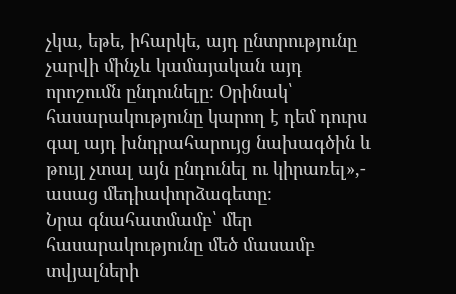չկա, եթե, իհարկե, այդ ընտրությունը չարվի մինչև կամայական այդ որոշումն ընդունելը։ Օրինակ՝ հասարակությունը կարող է դեմ դուրս գալ այդ խնդրահարույց նախագծին և թույլ չտալ այն ընդունել ու կիրառել»,- ասաց մեդիափորձագետը։
Նրա գնահատմամբ՝ մեր հասարակությունը մեծ մասամբ տվյալների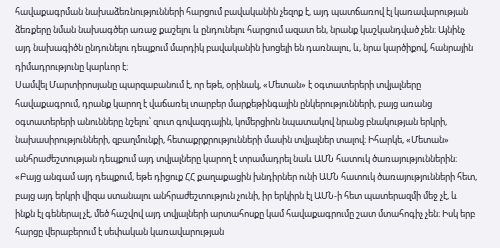հավաքագրման նախաձեռնությունների հարցում բավականին չեզոք է, այդ պատճառով էլ կառավարության ձեռքերը նման նախագծեր առաջ քաշելու և ընդունելու հարցում ազատ են, նրանք կաշկանդված չեն։ Այնինչ այդ նախագիծն ընդունելու դեպքում մարդիկ բավականին խոցելի են դառնալու, և, նրա կարծիքով, հանրային դիմադրությունը կարևոր է։
Սամվել Մարտիրոսյանը պարզաբանում է, որ եթե, օրինակ, «Մետան» է օգտատերերի տվյալները հավաքագրում, դրանք կարող է վաճառել տարբեր մարքեթինգային ընկերությունների, բայց առանց օգտատերերի անունները նշելու՝ զուտ գովազդային, կոմերցիոն նպատակով նրանց բնակության երկրի, նախասիրությունների, զբաղմունքի, հետաքրքրությունների մասին տվյալներ տալով։ Իհարկե, «Մետան» անհրաժեշտության դեպքում այդ տվյալները կարող է տրամադրել նաև ԱՄՆ հատուկ ծառայություններին։
«Բայց անգամ այդ դեպքում, եթե դիցուք ՀՀ քաղաքացին խնդիրներ ունի ԱՄՆ հատուկ ծառայությունների հետ, բայց այդ երկրի վիզա ստանալու անհրաժեշտություն չունի, իր երկիրն էլ ԱՄՆ-ի հետ պատերազմի մեջ չէ, և ինքն էլ գեներալ չէ, մեծ հաշվով այդ տվյալների արտահոսքը կամ հավաքագրումը շատ մտահոգիչ չեն։ Իսկ երբ հարցը վերաբերում է սեփական կառավարության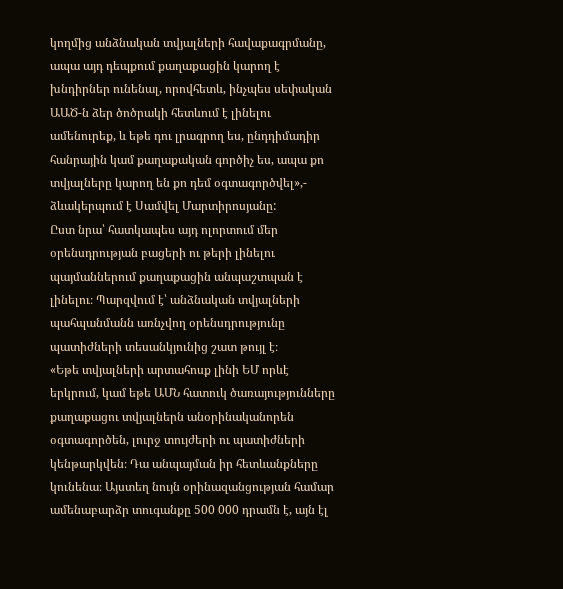կողմից անձնական տվյալների հավաքագրմանը, ապա այդ դեպքում քաղաքացին կարող է խնդիրներ ունենալ, որովհետև, ինչպես սեփական ԱԱԾ-ն ձեր ծոծրակի հետևում է լինելու ամենուրեք, և եթե դու լրագրող ես, ընդդիմադիր հանրային կամ քաղաքական գործիչ ես, ապա քո տվյալները կարող են քո դեմ օգտագործվել»,- ձևակերպում է Սամվել Մարտիրոսյանը:
Ըստ նրա՝ հատկապես այդ ոլորտում մեր օրենսդրության բացերի ու թերի լինելու պայմաններում քաղաքացին անպաշտպան է լինելու։ Պարզվում է՝ անձնական տվյալների պահպանմանն առնչվող օրենսդրությունը պատիժների տեսանկյունից շատ թույլ է։
«Եթե տվյալների արտահոսք լինի ԵՄ որևէ երկրում, կամ եթե ԱՄՆ հատուկ ծառայությունները քաղաքացու տվյալներն անօրինականորեն օգտագործեն, լուրջ տույժերի ու պատիժների կենթարկվեն։ Դա անպայման իր հետևանքները կունենա։ Այստեղ նույն օրինազանցության համար ամենաբարձր տուգանքը 500 000 դրամն է, այն էլ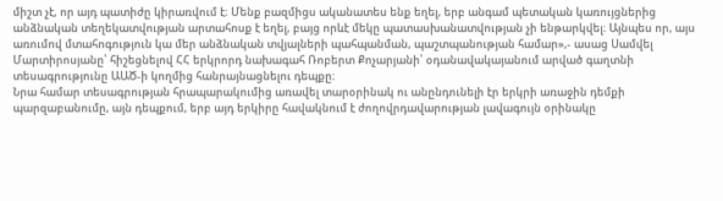միշտ չէ, որ այդ պատիժը կիրառվում է։ Մենք բազմիցս ականատես ենք եղել, երբ անգամ պետական կառույցներից անձնական տեղեկատվության արտահոսք է եղել, բայց որևէ մեկը պատասխանատվության չի ենթարկվել։ Այնպես որ, այս առումով մտահոգություն կա մեր անձնական տվյալների պահպանման, պաշտպանության համար»,- ասաց Սամվել Մարտիրոսյանը՝ հիշեցնելով ՀՀ երկրորդ նախագահ Ռոբերտ Քոչարյանի՝ օդանավակայանում արված գաղտնի տեսագրությունը ԱԱԾ-ի կողմից հանրայնացնելու դեպքը։
Նրա համար տեսագրության հրապարակումից առավել տարօրինակ ու անընդունելի էր երկրի առաջին դեմքի պարզաբանումը, այն դեպքում, երբ այդ երկիրը հավակնում է ժողովրդավարության լավագույն օրինակը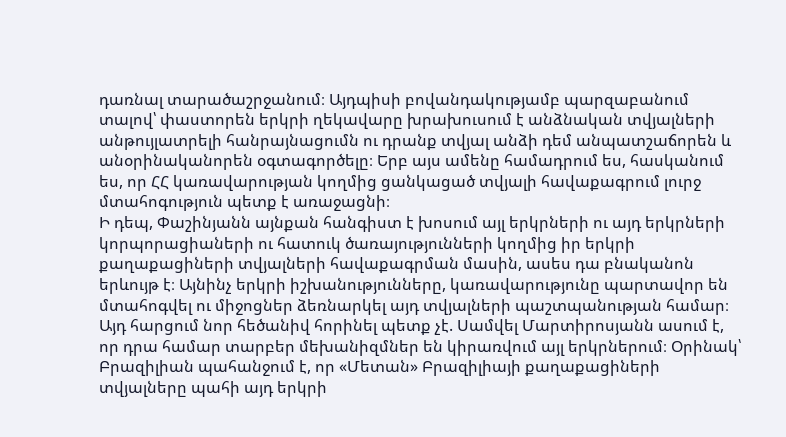դառնալ տարածաշրջանում։ Այդպիսի բովանդակությամբ պարզաբանում տալով՝ փաստորեն երկրի ղեկավարը խրախուսում է անձնական տվյալների անթույլատրելի հանրայնացումն ու դրանք տվյալ անձի դեմ անպատշաճորեն և անօրինականորեն օգտագործելը։ Երբ այս ամենը համադրում ես, հասկանում ես, որ ՀՀ կառավարության կողմից ցանկացած տվյալի հավաքագրում լուրջ մտահոգություն պետք է առաջացնի։
Ի դեպ, Փաշինյանն այնքան հանգիստ է խոսում այլ երկրների ու այդ երկրների կորպորացիաների ու հատուկ ծառայությունների կողմից իր երկրի քաղաքացիների տվյալների հավաքագրման մասին, ասես դա բնականոն երևույթ է։ Այնինչ երկրի իշխանությունները, կառավարությունը պարտավոր են մտահոգվել ու միջոցներ ձեռնարկել այդ տվյալների պաշտպանության համար։ Այդ հարցում նոր հեծանիվ հորինել պետք չէ. Սամվել Մարտիրոսյանն ասում է, որ դրա համար տարբեր մեխանիզմներ են կիրառվում այլ երկրներում։ Օրինակ՝ Բրազիլիան պահանջում է, որ «Մետան» Բրազիլիայի քաղաքացիների տվյալները պահի այդ երկրի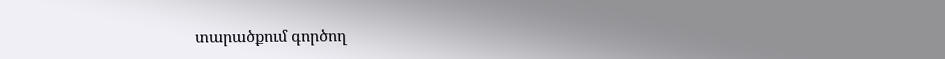տարածքում գործող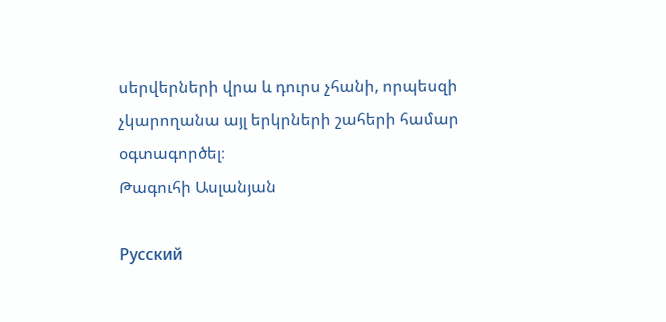սերվերների վրա և դուրս չհանի, որպեսզի չկարողանա այլ երկրների շահերի համար օգտագործել։
Թագուհի Ասլանյան

Русский